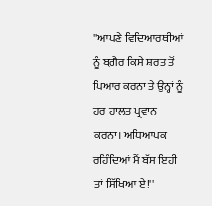''ਆਪਣੇ ਵਿਦਿਆਰਥੀਆਂ ਨੂੰ ਬਗ਼ੈਰ ਕਿਸੇ ਸ਼ਰਤ ਤੋਂ ਪਿਆਰ ਕਰਨਾ ਤੇ ਉਨ੍ਹਾਂ ਨੂੰ ਹਰ ਹਾਲਤ ਪ੍ਰਵਾਨ ਕਰਨਾ। ਅਧਿਆਪਕ ਰਹਿੰਦਿਆਂ ਮੈਂ ਬੱਸ ਇਹੀ ਤਾਂ ਸਿੱਖਿਆ ਏ!''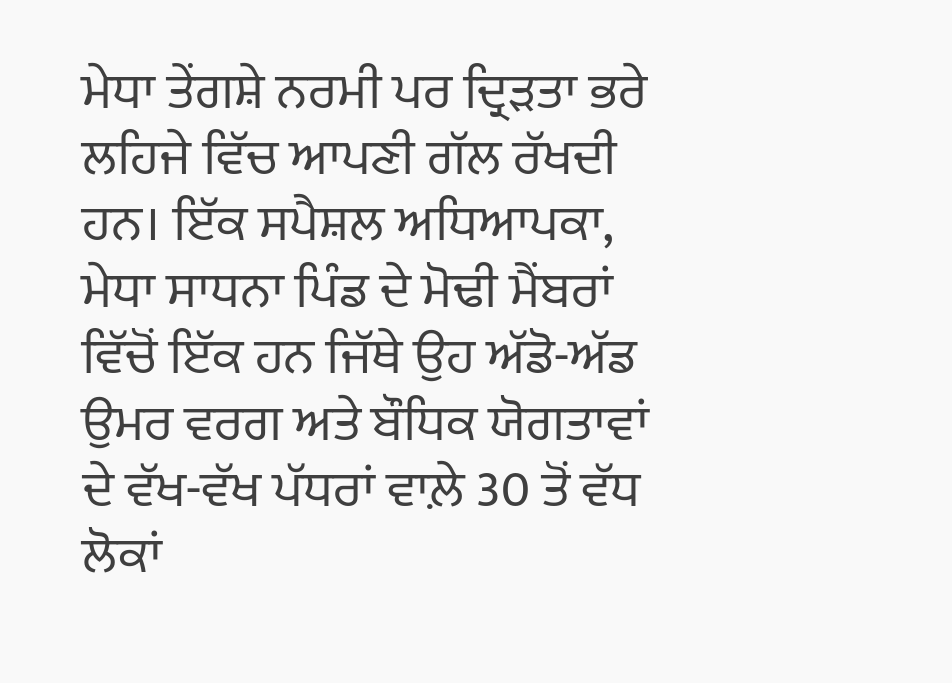ਮੇਧਾ ਤੇਂਗਸ਼ੇ ਨਰਮੀ ਪਰ ਦ੍ਰਿੜਤਾ ਭਰੇ ਲਹਿਜੇ ਵਿੱਚ ਆਪਣੀ ਗੱਲ ਰੱਖਦੀ ਹਨ। ਇੱਕ ਸਪੈਸ਼ਲ ਅਧਿਆਪਕਾ, ਮੇਧਾ ਸਾਧਨਾ ਪਿੰਡ ਦੇ ਮੋਢੀ ਮੈਂਬਰਾਂ ਵਿੱਚੋਂ ਇੱਕ ਹਨ ਜਿੱਥੇ ਉਹ ਅੱਡੋ-ਅੱਡ ਉਮਰ ਵਰਗ ਅਤੇ ਬੌਧਿਕ ਯੋਗਤਾਵਾਂ ਦੇ ਵੱਖ-ਵੱਖ ਪੱਧਰਾਂ ਵਾਲ਼ੇ 30 ਤੋਂ ਵੱਧ ਲੋਕਾਂ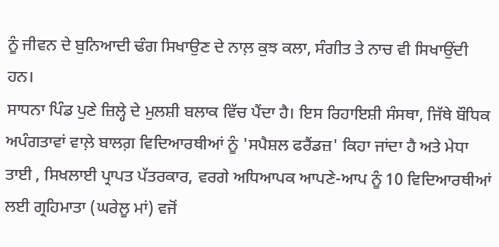ਨੂੰ ਜੀਵਨ ਦੇ ਬੁਨਿਆਦੀ ਢੰਗ ਸਿਖਾਉਣ ਦੇ ਨਾਲ਼ ਕੁਝ ਕਲਾ, ਸੰਗੀਤ ਤੇ ਨਾਚ ਵੀ ਸਿਖਾਉਂਦੀ ਹਨ।
ਸਾਧਨਾ ਪਿੰਡ ਪੁਣੇ ਜ਼ਿਲ੍ਹੇ ਦੇ ਮੁਲਸ਼ੀ ਬਲਾਕ ਵਿੱਚ ਪੈਂਦਾ ਹੈ। ਇਸ ਰਿਹਾਇਸ਼ੀ ਸੰਸਥਾ, ਜਿੱਥੇ ਬੌਧਿਕ ਅਪੰਗਤਾਵਾਂ ਵਾਲ਼ੇ ਬਾਲਗ਼ ਵਿਦਿਆਰਥੀਆਂ ਨੂੰ 'ਸਪੈਸ਼ਲ ਫਰੈਂਡਜ਼' ਕਿਹਾ ਜਾਂਦਾ ਹੈ ਅਤੇ ਮੇਧਾ ਤਾਈ , ਸਿਖਲਾਈ ਪ੍ਰਾਪਤ ਪੱਤਰਕਾਰ, ਵਰਗੇ ਅਧਿਆਪਕ ਆਪਣੇ-ਆਪ ਨੂੰ 10 ਵਿਦਿਆਰਥੀਆਂ ਲਈ ਗ੍ਰਹਿਮਾਤਾ (ਘਰੇਲੂ ਮਾਂ) ਵਜੋਂ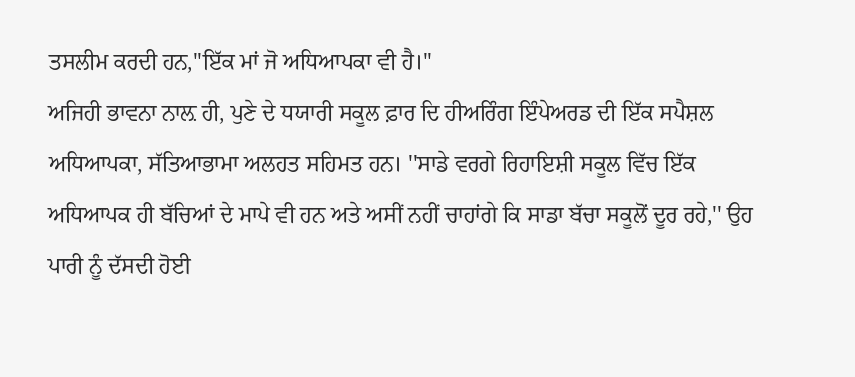ਤਸਲੀਮ ਕਰਦੀ ਹਨ,''ਇੱਕ ਮਾਂ ਜੋ ਅਧਿਆਪਕਾ ਵੀ ਹੈ।''
ਅਜਿਹੀ ਭਾਵਨਾ ਨਾਲ਼ ਹੀ, ਪੁਣੇ ਦੇ ਧਯਾਰੀ ਸਕੂਲ ਫ਼ਾਰ ਦਿ ਹੀਅਰਿੰਗ ਇੰਪੇਅਰਡ ਦੀ ਇੱਕ ਸਪੈਸ਼ਲ ਅਧਿਆਪਕਾ, ਸੱਤਿਆਭਾਮਾ ਅਲਹਤ ਸਹਿਮਤ ਹਨ। ''ਸਾਡੇ ਵਰਗੇ ਰਿਹਾਇਸ਼ੀ ਸਕੂਲ ਵਿੱਚ ਇੱਕ ਅਧਿਆਪਕ ਹੀ ਬੱਚਿਆਂ ਦੇ ਮਾਪੇ ਵੀ ਹਨ ਅਤੇ ਅਸੀਂ ਨਹੀਂ ਚਾਹਾਂਗੇ ਕਿ ਸਾਡਾ ਬੱਚਾ ਸਕੂਲੋਂ ਦੂਰ ਰਹੇ,'' ਉਹ ਪਾਰੀ ਨੂੰ ਦੱਸਦੀ ਹੋਈ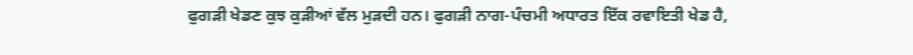ਫੁਗੜੀ ਖੇਡਣ ਕੁਝ ਕੁੜੀਆਂ ਵੱਲ ਮੁੜਦੀ ਹਨ। ਫੁਗੜੀ ਨਾਗ-ਪੰਚਮੀ ਅਧਾਰਤ ਇੱਕ ਰਵਾਇਤੀ ਖੇਡ ਹੈ,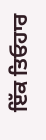ਇੱਕ ਤਿਓਹਾਰ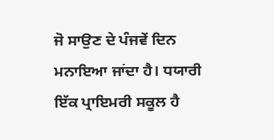ਜੋ ਸਾਉਣ ਦੇ ਪੰਜਵੇਂ ਦਿਨ ਮਨਾਇਆ ਜਾਂਦਾ ਹੈ। ਧਯਾਰੀ ਇੱਕ ਪ੍ਰਾਇਮਰੀ ਸਕੂਲ ਹੈ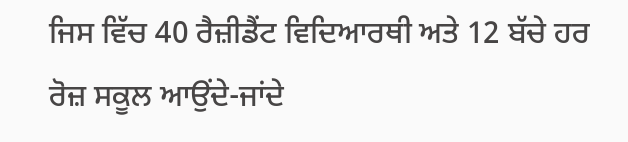ਜਿਸ ਵਿੱਚ 40 ਰੈਜ਼ੀਡੈਂਟ ਵਿਦਿਆਰਥੀ ਅਤੇ 12 ਬੱਚੇ ਹਰ ਰੋਜ਼ ਸਕੂਲ ਆਉਂਦੇ-ਜਾਂਦੇ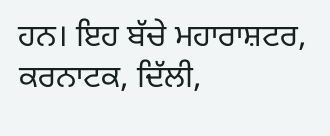ਹਨ। ਇਹ ਬੱਚੇ ਮਹਾਰਾਸ਼ਟਰ, ਕਰਨਾਟਕ, ਦਿੱਲੀ,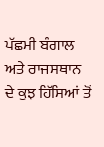ਪੱਛਮੀ ਬੰਗਾਲ ਅਤੇ ਰਾਜਸਥਾਨ ਦੇ ਕੁਝ ਹਿੱਸਿਆਂ ਤੋਂ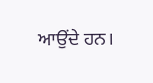ਆਉਂਦੇ ਹਨ।